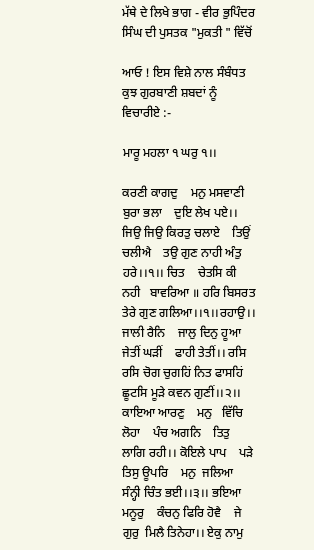ਮੱਥੇ ਦੇ ਲਿਖੇ ਭਾਗ - ਵੀਰ ਭੁਪਿੰਦਰ ਸਿੰਘ ਦੀ ਪੁਸਤਕ "ਮੁਕਤੀ " ਵਿੱਚੋਂ

ਆਓ ! ਇਸ ਵਿਸ਼ੇ ਨਾਲ ਸੰਬੰਧਤ ਕੁਝ ਗੁਰਬਾਣੀ ਸ਼ਬਦਾਂ ਨੂੰ ਵਿਚਾਰੀਏ :-

ਮਾਰੂ ਮਹਲਾ ੧ ਘਰੁ ੧।।

ਕਰਣੀ ਕਾਗਦੁ    ਮਨੁ ਮਸਵਾਣੀ    ਬੁਰਾ ਭਲਾ    ਦੁਇ ਲੇਖ ਪਏ।। ਜਿਉ ਜਿਉ ਕਿਰਤੁ ਚਲਾਏ    ਤਿਉਂ ਚਲੀਐ    ਤਉ ਗੁਣ ਨਾਹੀ ਅੰਤੁ ਹਰੇ।।੧।। ਚਿਤ    ਚੇਤਸਿ ਕੀ ਨਹੀ   ਬਾਵਰਿਆ ॥ ਹਰਿ ਬਿਸਰਤ     ਤੇਰੇ ਗੁਣ ਗਲਿਆ।।੧।।ਰਹਾਉ।। ਜਾਲੀ ਰੈਨਿ    ਜਾਲੁ ਦਿਨੁ ਹੂਆ     ਜੇਤੀਂ ਘੜੀਂ    ਫਾਹੀ ਤੇਤੀਂ।। ਰਸਿ ਰਸਿ ਚੋਗ ਚੁਗਹਿਂ ਨਿਤ ਫਾਸਹਿਂ    ਛੂਟਸਿ ਮੂੜੇ ਕਵਨ ਗੁਣੀਂ।।੨।। ਕਾਇਆ ਆਰਣੁ    ਮਨੁ   ਵਿੱਚਿ ਲੋਹਾ    ਪੰਚ ਅਗਨਿ    ਤਿਤੁ  ਲਾਗਿ ਰਹੀ।। ਕੋਇਲੇ ਪਾਪ    ਪੜੇ ਤਿਸੁ ਊਪਰਿ    ਮਨੁ  ਜਲਿਆ    ਸੰਨ੍ਹੀ ਚਿੰਤ ਭਈ।।੩।। ਭਇਆ ਮਨੂਰੁ    ਕੰਚਨੁ ਫਿਰਿ ਹੋਵੈ    ਜੇ ਗੁਰੁ  ਮਿਲੈ ਤਿਨੇਹਾ।। ਏਕੁ ਨਾਮੁ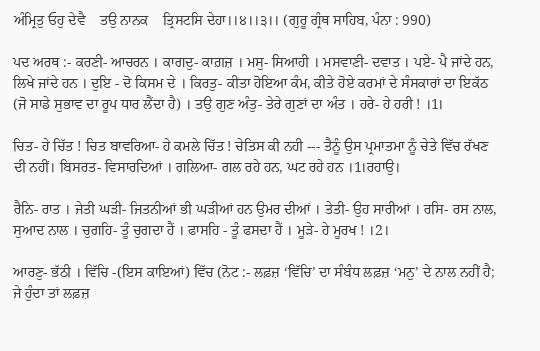ਅੰਮ੍ਰਿਤੁ ਓਹੁ ਦੇਵੈ    ਤਉ ਨਾਨਕ    ਤ੍ਰਿਸਟਸਿ ਦੇਹਾ।।੪।।੩।। (ਗੁਰੂ ਗ੍ਰੰਥ ਸਾਹਿਬ, ਪੰਨਾ : 990)

ਪਦ ਅਰਥ :- ਕਰਣੀ- ਆਚਰਨ । ਕਾਗਦੁ- ਕਾਗ਼ਜ਼ । ਮਸੁ- ਸਿਆਹੀ । ਮਸਵਾਣੀ- ਦਵਾਤ । ਪਏ- ਪੈ ਜਾਂਦੇ ਹਨ, ਲਿਖੇ ਜਾਂਦੇ ਹਨ । ਦੁਇ - ਦੋ ਕਿਸਮ ਦੇ । ਕਿਰਤੁ- ਕੀਤਾ ਹੋਇਆ ਕੰਮ, ਕੀਤੇ ਹੋਏ ਕਰਮਾਂ ਦੇ ਸੰਸਕਾਰਾਂ ਦਾ ਇਕੱਠ (ਜੋ ਸਾਡੇ ਸੁਭਾਵ ਦਾ ਰੂਪ ਧਾਰ ਲੈਂਦਾ ਹੈ) । ਤਉ ਗੁਣ ਅੰਤੁ- ਤੇਰੇ ਗੁਣਾਂ ਦਾ ਅੰਤ । ਹਰੇ- ਹੇ ਹਰੀ ! ।1।

ਚਿਤ- ਹੇ ਚਿੱਤ ! ਚਿਤ ਬਾਵਰਿਆ- ਹੇ ਕਮਲੇ ਚਿੱਤ ! ਚੇਤਿਸ ਕੀ ਨਹੀ --- ਤੈਨੂੰ ਉਸ ਪ੍ਰਮਾਤਮਾ ਨੂੰ ਚੇਤੇ ਵਿੱਚ ਰੱਖਣ ਦੀ ਨਹੀਂ। ਬਿਸਰਤ- ਵਿਸਾਰਦਿਆਂ । ਗਲਿਆ- ਗਲ ਰਹੇ ਹਨ, ਘਟ ਰਹੇ ਹਨ ।1।ਰਹਾਉ।

ਰੈਨਿ- ਰਾਤ । ਜੇਤੀ ਘੜੀ- ਜਿਤਨੀਆਂ ਭੀ ਘੜੀਆਂ ਹਨ ਉਮਰ ਦੀਆਂ । ਤੇਤੀ- ਉਹ ਸਾਰੀਆਂ । ਰਸਿ- ਰਸ ਨਾਲ, ਸੁਆਦ ਨਾਲ । ਚੁਗਹਿ- ਤੂੰ ਚੁਗਦਾ ਹੈਂ । ਫਾਸਹਿ - ਤੂੰ ਫਸਦਾ ਹੈਂ । ਮੂੜੇ- ਹੇ ਮੂਰਖ ! ।2।

ਆਰਣੁ- ਭੱਠੀ । ਵਿੱਚਿ -(ਇਸ ਕਾਇਆਂ) ਵਿੱਚ (ਨੋਟ :- ਲਫ਼ਜ਼ ‘ਵਿੱਚਿ’ ਦਾ ਸੰਬੰਧ ਲਫ਼ਜ਼ ‘ਮਨੁ’ ਦੇ ਨਾਲ ਨਹੀਂ ਹੈ; ਜੇ ਹੁੰਦਾ ਤਾਂ ਲਫ਼ਜ਼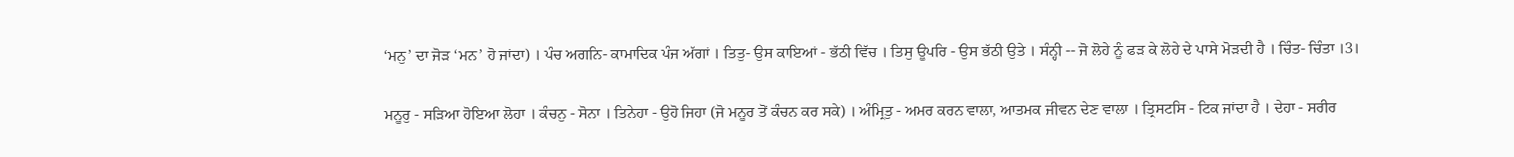‘ਮਨੁ’ ਦਾ ਜੋੜ ‘ਮਨ’ ਹੋ ਜਾਂਦਾ) । ਪੰਚ ਅਗਨਿ- ਕਾਮਾਦਿਕ ਪੰਜ ਅੱਗਾਂ । ਤਿਤੁ- ਉਸ ਕਾਇਆਂ - ਭੱਠੀ ਵਿੱਚ । ਤਿਸੁ ਊਪਰਿ - ਉਸ ਭੱਠੀ ਉਤੇ । ਸੰਨ੍ਹੀ -- ਜੋ ਲੋਹੇ ਨੂੰ ਫੜ ਕੇ ਲੋਹੇ ਦੇ ਪਾਸੇ ਮੋੜਦੀ ਹੈ । ਚਿੰਤ- ਚਿੰਤਾ ।3।

ਮਨੂਰੁ - ਸੜਿਆ ਹੋਇਆ ਲੋਹਾ । ਕੰਚਨੁ - ਸੋਨਾ । ਤਿਨੇਹਾ - ਉਹੋ ਜਿਹਾ (ਜੋ ਮਨੂਰ ਤੋਂ ਕੰਚਨ ਕਰ ਸਕੇ) । ਅੰਮ੍ਰਿਤੁ - ਅਮਰ ਕਰਨ ਵਾਲਾ, ਆਤਮਕ ਜੀਵਨ ਦੇਣ ਵਾਲਾ । ਤ੍ਰਿਸਟਸਿ - ਟਿਕ ਜਾਂਦਾ ਹੈ । ਦੇਹਾ - ਸਰੀਰ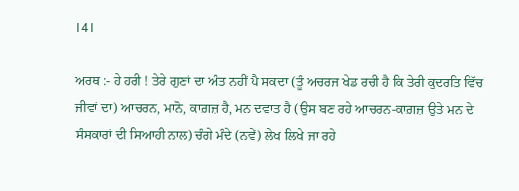।4।

ਅਰਥ :- ਹੇ ਹਰੀ ! ਤੇਰੇ ਗੁਣਾਂ ਦਾ ਅੰਤ ਨਹੀਂ ਪੈ ਸਕਦਾ (ਤੂੰ ਅਚਰਜ ਖੇਡ ਰਚੀ ਹੈ ਕਿ ਤੇਰੀ ਕੁਦਰਤਿ ਵਿੱਚ ਜੀਵਾਂ ਦਾ) ਆਚਰਨ, ਮਾਨੋ, ਕਾਗ਼ਜ਼ ਹੈ, ਮਨ ਦਵਾਤ ਹੈ (ਉਸ ਬਣ ਰਹੇ ਆਚਰਨ-ਕਾਗ਼ਜ਼ ਉਤੇ ਮਨ ਦੇ ਸੰਸਕਾਰਾਂ ਦੀ ਸਿਆਹੀ ਨਾਲ) ਚੰਗੇ ਮੰਦੇ (ਨਵੇਂ) ਲੇਖ ਲਿਖੇ ਜਾ ਰਹੇ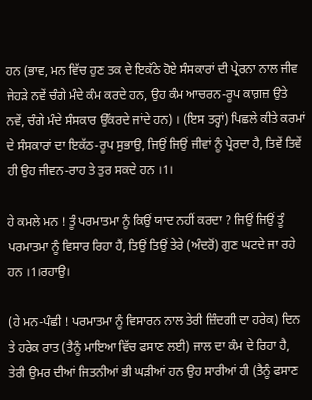ਹਨ (ਭਾਵ, ਮਨ ਵਿੱਚ ਹੁਣ ਤਕ ਦੇ ਇਕੱਠੇ ਹੋਏ ਸੰਸਕਾਰਾਂ ਦੀ ਪ੍ਰੇਰਨਾ ਨਾਲ ਜੀਵ ਜੇਹੜੇ ਨਵੇਂ ਚੰਗੇ ਮੰਦੇ ਕੰਮ ਕਰਦੇ ਹਨ, ਉਹ ਕੰਮ ਆਚਰਨ-ਰੂਪ ਕਾਗ਼ਜ਼ ਉਤੇ ਨਵੇਂ, ਚੰਗੇ ਮੰਦੇ ਸੰਸਕਾਰ ਉੱਕਰਦੇ ਜਾਂਦੇ ਹਨ) । (ਇਸ ਤਰ੍ਹਾਂ) ਪਿਛਲੇ ਕੀਤੇ ਕਰਮਾਂ ਦੇ ਸੰਸਕਾਰਾਂ ਦਾ ਇਕੱਠ-ਰੂਪ ਸੁਭਾਉ, ਜਿਉਂ ਜਿਉਂ ਜੀਵਾਂ ਨੂੰ ਪ੍ਰੇਰਦਾ ਹੈ, ਤਿਵੇਂ ਤਿਵੇਂ ਹੀ ਉਹ ਜੀਵਨ-ਰਾਹ ਤੇ ਤੁਰ ਸਕਦੇ ਹਨ ।1।

ਹੇ ਕਮਲੇ ਮਨ ! ਤੂੰ ਪਰਮਾਤਮਾ ਨੂੰ ਕਿਉਂ ਯਾਦ ਨਹੀਂ ਕਰਦਾ ? ਜਿਉਂ ਜਿਉਂ ਤੂੰ ਪਰਮਾਤਮਾ ਨੂੰ ਵਿਸਾਰ ਰਿਹਾ ਹੈਂ, ਤਿਉਂ ਤਿਉਂ ਤੇਰੇ (ਅੰਦਰੋਂ) ਗੁਣ ਘਟਦੇ ਜਾ ਰਹੇ ਹਨ ।1।ਰਹਾਉ।

(ਹੇ ਮਨ-ਪੰਛੀ ! ਪਰਮਾਤਮਾ ਨੂੰ ਵਿਸਾਰਨ ਨਾਲ ਤੇਰੀ ਜ਼ਿੰਦਗੀ ਦਾ ਹਰੇਕ) ਦਿਨ ਤੇ ਹਰੇਕ ਰਾਤ (ਤੈਨੂੰ ਮਾਇਆ ਵਿੱਚ ਫਸਾਣ ਲਈ) ਜਾਲ ਦਾ ਕੰਮ ਦੇ ਰਿਹਾ ਹੈ, ਤੇਰੀ ਉਮਰ ਦੀਆਂ ਜਿਤਨੀਆਂ ਭੀ ਘੜੀਆਂ ਹਨ ਉਹ ਸਾਰੀਆਂ ਹੀ (ਤੈਨੂੰ ਫਸਾਣ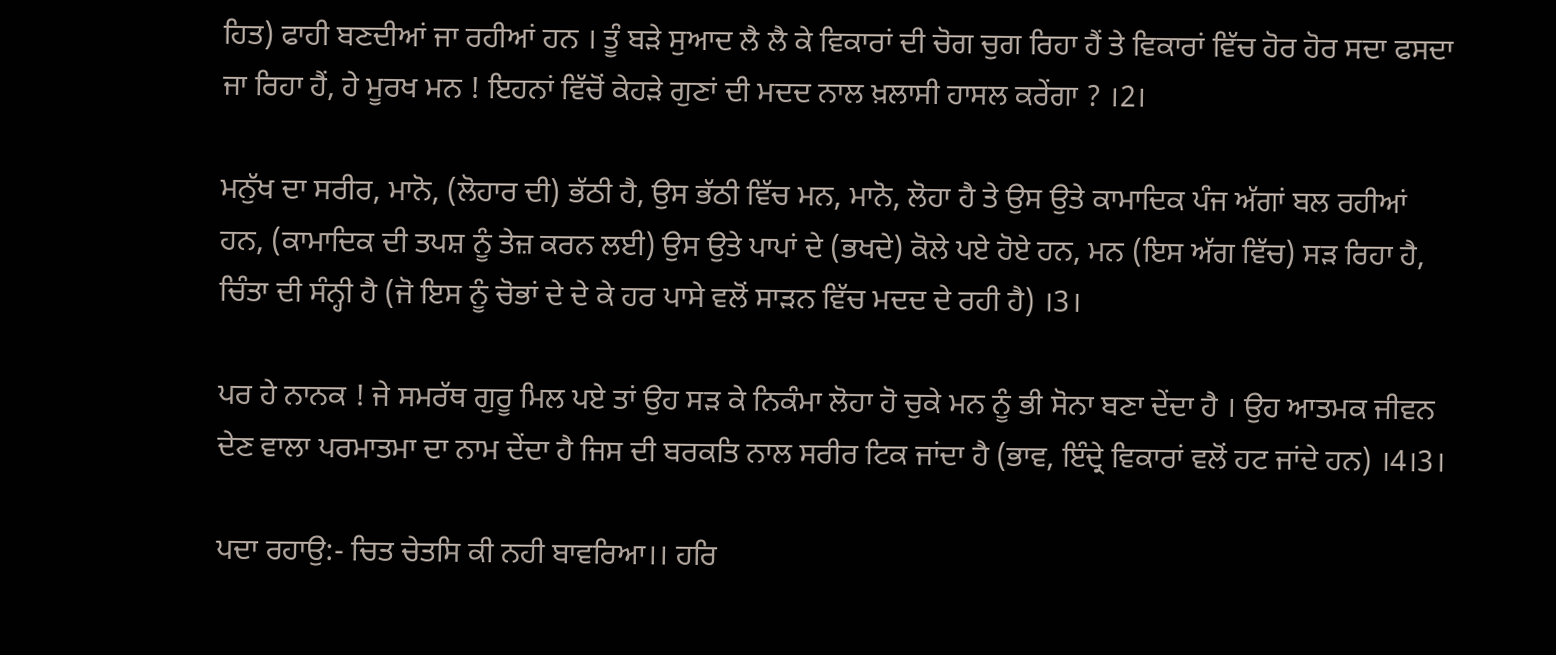ਹਿਤ) ਫਾਹੀ ਬਣਦੀਆਂ ਜਾ ਰਹੀਆਂ ਹਨ । ਤੂੰ ਬੜੇ ਸੁਆਦ ਲੈ ਲੈ ਕੇ ਵਿਕਾਰਾਂ ਦੀ ਚੋਗ ਚੁਗ ਰਿਹਾ ਹੈਂ ਤੇ ਵਿਕਾਰਾਂ ਵਿੱਚ ਹੋਰ ਹੋਰ ਸਦਾ ਫਸਦਾ ਜਾ ਰਿਹਾ ਹੈਂ, ਹੇ ਮੂਰਖ ਮਨ ! ਇਹਨਾਂ ਵਿੱਚੋਂ ਕੇਹੜੇ ਗੁਣਾਂ ਦੀ ਮਦਦ ਨਾਲ ਖ਼ਲਾਸੀ ਹਾਸਲ ਕਰੇਂਗਾ ? ।2।

ਮਨੁੱਖ ਦਾ ਸਰੀਰ, ਮਾਨੋ, (ਲੋਹਾਰ ਦੀ) ਭੱਠੀ ਹੈ, ਉਸ ਭੱਠੀ ਵਿੱਚ ਮਨ, ਮਾਨੋ, ਲੋਹਾ ਹੈ ਤੇ ਉਸ ਉਤੇ ਕਾਮਾਦਿਕ ਪੰਜ ਅੱਗਾਂ ਬਲ ਰਹੀਆਂ ਹਨ, (ਕਾਮਾਦਿਕ ਦੀ ਤਪਸ਼ ਨੂੰ ਤੇਜ਼ ਕਰਨ ਲਈ) ਉਸ ਉਤੇ ਪਾਪਾਂ ਦੇ (ਭਖਦੇ) ਕੋਲੇ ਪਏ ਹੋਏ ਹਨ, ਮਨ (ਇਸ ਅੱਗ ਵਿੱਚ) ਸੜ ਰਿਹਾ ਹੈ, ਚਿੰਤਾ ਦੀ ਸੰਨ੍ਹੀ ਹੈ (ਜੋ ਇਸ ਨੂੰ ਚੋਭਾਂ ਦੇ ਦੇ ਕੇ ਹਰ ਪਾਸੇ ਵਲੋਂ ਸਾੜਨ ਵਿੱਚ ਮਦਦ ਦੇ ਰਹੀ ਹੈ) ।3।

ਪਰ ਹੇ ਨਾਨਕ ! ਜੇ ਸਮਰੱਥ ਗੁਰੂ ਮਿਲ ਪਏ ਤਾਂ ਉਹ ਸੜ ਕੇ ਨਿਕੰਮਾ ਲੋਹਾ ਹੋ ਚੁਕੇ ਮਨ ਨੂੰ ਭੀ ਸੋਨਾ ਬਣਾ ਦੇਂਦਾ ਹੈ । ਉਹ ਆਤਮਕ ਜੀਵਨ ਦੇਣ ਵਾਲਾ ਪਰਮਾਤਮਾ ਦਾ ਨਾਮ ਦੇਂਦਾ ਹੈ ਜਿਸ ਦੀ ਬਰਕਤਿ ਨਾਲ ਸਰੀਰ ਟਿਕ ਜਾਂਦਾ ਹੈ (ਭਾਵ, ਇੰਦ੍ਰੇ ਵਿਕਾਰਾਂ ਵਲੋਂ ਹਟ ਜਾਂਦੇ ਹਨ) ।4।3।

ਪਦਾ ਰਹਾਉ:- ਚਿਤ ਚੇਤਸਿ ਕੀ ਨਹੀ ਬਾਵਰਿਆ।। ਹਰਿ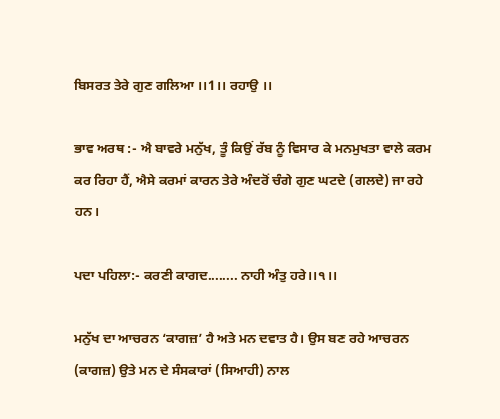ਬਿਸਰਤ ਤੇਰੇ ਗੁਣ ਗਲਿਆ ।।1।। ਰਹਾਉ ।।

ਭਾਵ ਅਰਥ :- ਐ ਬਾਵਰੇ ਮਨੁੱਖ, ਤੂੰ ਕਿਉਂ ਰੱਬ ਨੂੰ ਵਿਸਾਰ ਕੇ ਮਨਮੁਖਤਾ ਵਾਲੇ ਕਰਮ ਕਰ ਰਿਹਾ ਹੈਂ, ਐਸੇ ਕਰਮਾਂ ਕਾਰਨ ਤੇਰੇ ਅੰਦਰੋਂ ਚੰਗੇ ਗੁਣ ਘਟਦੇ (ਗਲਦੇ) ਜਾ ਰਹੇ ਹਨ।

ਪਦਾ ਪਹਿਲਾ:- ਕਰਣੀ ਕਾਗਦ........ ਨਾਹੀ ਅੰਤੁ ਹਰੇ।।੧।।

ਮਨੁੱਖ ਦਾ ਆਚਰਨ ‘ਕਾਗਜ਼’ ਹੈ ਅਤੇ ਮਨ ਦਵਾਤ ਹੈ। ਉਸ ਬਣ ਰਹੇ ਆਚਰਨ (ਕਾਗਜ਼) ਉਤੇ ਮਨ ਦੇ ਸੰਸਕਾਰਾਂ (ਸਿਆਹੀ) ਨਾਲ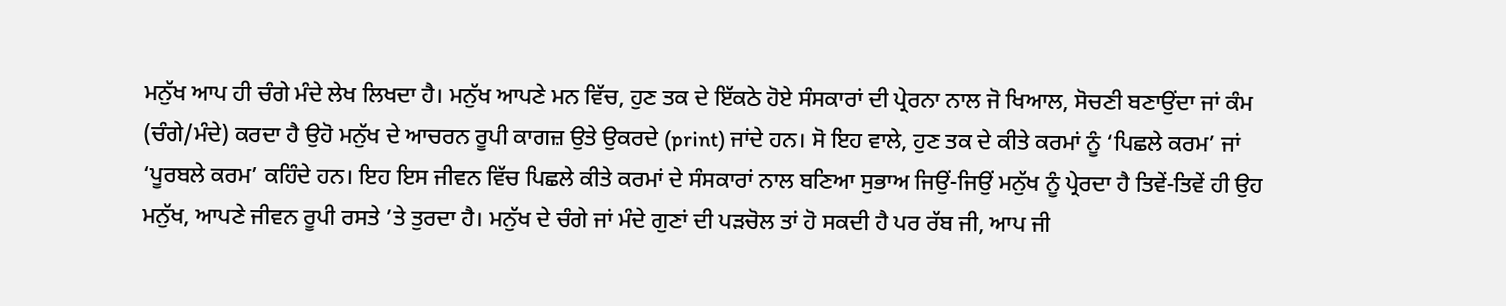ਮਨੁੱਖ ਆਪ ਹੀ ਚੰਗੇ ਮੰਦੇ ਲੇਖ ਲਿਖਦਾ ਹੈ। ਮਨੁੱਖ ਆਪਣੇ ਮਨ ਵਿੱਚ, ਹੁਣ ਤਕ ਦੇ ਇੱਕਠੇ ਹੋਏ ਸੰਸਕਾਰਾਂ ਦੀ ਪ੍ਰੇਰਨਾ ਨਾਲ ਜੋ ਖਿਆਲ, ਸੋਚਣੀ ਬਣਾਉਂਦਾ ਜਾਂ ਕੰਮ (ਚੰਗੇ/ਮੰਦੇ) ਕਰਦਾ ਹੈ ਉਹੋ ਮਨੁੱਖ ਦੇ ਆਚਰਨ ਰੂਪੀ ਕਾਗਜ਼ ਉਤੇ ਉਕਰਦੇ (print) ਜਾਂਦੇ ਹਨ। ਸੋ ਇਹ ਵਾਲੇ, ਹੁਣ ਤਕ ਦੇ ਕੀਤੇ ਕਰਮਾਂ ਨੂੰ ‘ਪਿਛਲੇ ਕਰਮ’ ਜਾਂ ‘ਪੂਰਬਲੇ ਕਰਮ’ ਕਹਿੰਦੇ ਹਨ। ਇਹ ਇਸ ਜੀਵਨ ਵਿੱਚ ਪਿਛਲੇ ਕੀਤੇ ਕਰਮਾਂ ਦੇ ਸੰਸਕਾਰਾਂ ਨਾਲ ਬਣਿਆ ਸੁਭਾਅ ਜਿਉਂ-ਜਿਉਂ ਮਨੁੱਖ ਨੂੰ ਪ੍ਰੇਰਦਾ ਹੈ ਤਿਵੇਂ-ਤਿਵੇਂ ਹੀ ਉਹ ਮਨੁੱਖ, ਆਪਣੇ ਜੀਵਨ ਰੂਪੀ ਰਸਤੇ ’ਤੇ ਤੁਰਦਾ ਹੈ। ਮਨੁੱਖ ਦੇ ਚੰਗੇ ਜਾਂ ਮੰਦੇ ਗੁਣਾਂ ਦੀ ਪੜਚੋਲ ਤਾਂ ਹੋ ਸਕਦੀ ਹੈ ਪਰ ਰੱਬ ਜੀ, ਆਪ ਜੀ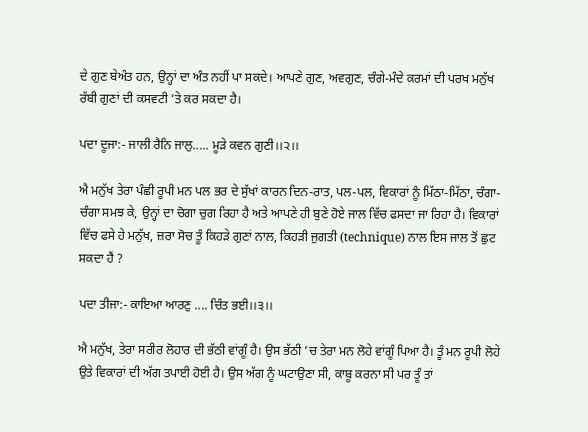ਦੇ ਗੁਣ ਬੇਅੰਤ ਹਨ, ਉਨ੍ਹਾਂ ਦਾ ਅੰਤ ਨਹੀਂ ਪਾ ਸਕਦੇ। ਆਪਣੇ ਗੁਣ, ਅਵਗੁਣ, ਚੰਗੇ-ਮੰਦੇ ਕਰਮਾਂ ਦੀ ਪਰਖ ਮਨੁੱਖ ਰੱਬੀ ਗੁਣਾਂ ਦੀ ਕਸਵਟੀ ’ਤੇ ਕਰ ਸਕਦਾ ਹੈ।

ਪਦਾ ਦੂਜਾ:- ਜਾਲੀ ਰੈਨਿ ਜਾਲੁ..... ਮੂੜੇ ਕਵਨ ਗੁਣੀ।।੨।।

ਐ ਮਨੁੱਖ ਤੇਰਾ ਪੰਛੀ ਰੂਪੀ ਮਨ ਪਲ ਭਰ ਦੇ ਸੁੱਖਾਂ ਕਾਰਨ ਦਿਨ-ਰਾਤ, ਪਲ-ਪਲ, ਵਿਕਾਰਾਂ ਨੂੰ ਮਿੱਠਾ-ਮਿੱਠਾ, ਚੰਗਾ-ਚੰਗਾ ਸਮਝ ਕੇ, ਉਨ੍ਹਾਂ ਦਾ ਚੋਗਾ ਚੁਗ ਰਿਹਾ ਹੈ ਅਤੇ ਆਪਣੇ ਹੀ ਬੁਣੇ ਹੋਏ ਜਾਲ ਵਿੱਚ ਫਸਦਾ ਜਾ ਰਿਹਾ ਹੈ। ਵਿਕਾਰਾਂ ਵਿੱਚ ਫਸੇ ਹੇ ਮਨੁੱਖ, ਜ਼ਰਾ ਸੋਚ ਤੂੰ ਕਿਹੜੇ ਗੁਣਾਂ ਨਾਲ, ਕਿਹੜੀ ਜੁਗਤੀ (technique) ਨਾਲ ਇਸ ਜਾਲ ਤੋਂ ਛੁਟ ਸਕਦਾ ਹੈਂ ?

ਪਦਾ ਤੀਜਾ:- ਕਾਇਆ ਆਰਣੁ .... ਚਿੰਤ ਭਈ।।੩।।

ਐ ਮਨੁੱਖ, ਤੇਰਾ ਸਰੀਰ ਲੋਹਾਰ ਦੀ ਭੱਠੀ ਵਾਂਗੂੰ ਹੈ। ਉਸ ਭੱਠੀ ’ਚ ਤੇਰਾ ਮਨ ਲੋਹੇ ਵਾਂਗੂੰ ਪਿਆ ਹੈ। ਤੂੰ ਮਨ ਰੂਪੀ ਲੋਹੇ ਉਤੇ ਵਿਕਾਰਾਂ ਦੀ ਅੱਗ ਤਪਾਈ ਹੋਈ ਹੈ। ਉਸ ਅੱਗ ਨੂੰ ਘਟਾਉਣਾ ਸੀ, ਕਾਬੂ ਕਰਨਾ ਸੀ ਪਰ ਤੂੰ ਤਾਂ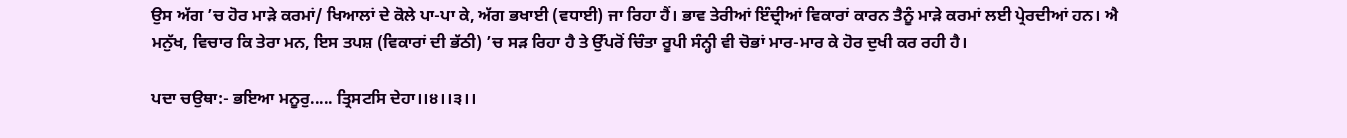ਉਸ ਅੱਗ ’ਚ ਹੋਰ ਮਾੜੇ ਕਰਮਾਂ/ ਖਿਆਲਾਂ ਦੇ ਕੋਲੇ ਪਾ-ਪਾ ਕੇ, ਅੱਗ ਭਖਾਈ (ਵਧਾਈ) ਜਾ ਰਿਹਾ ਹੈਂ। ਭਾਵ ਤੇਰੀਆਂ ਇੰਦ੍ਰੀਆਂ ਵਿਕਾਰਾਂ ਕਾਰਨ ਤੈਨੂੰ ਮਾੜੇ ਕਰਮਾਂ ਲਈ ਪ੍ਰੇਰਦੀਆਂ ਹਨ। ਐ ਮਨੁੱਖ, ਵਿਚਾਰ ਕਿ ਤੇਰਾ ਮਨ, ਇਸ ਤਪਸ਼ (ਵਿਕਾਰਾਂ ਦੀ ਭੱਠੀ) ’ਚ ਸੜ ਰਿਹਾ ਹੈ ਤੇ ਉੱਪਰੋਂ ਚਿੰਤਾ ਰੂਪੀ ਸੰਨ੍ਹੀ ਵੀ ਚੋਭਾਂ ਮਾਰ-ਮਾਰ ਕੇ ਹੋਰ ਦੁਖੀ ਕਰ ਰਹੀ ਹੈ।

ਪਦਾ ਚਉਥਾ:- ਭਇਆ ਮਨੂਰੁ..... ਤ੍ਰਿਸਟਸਿ ਦੇਹਾ।।੪।।੩।।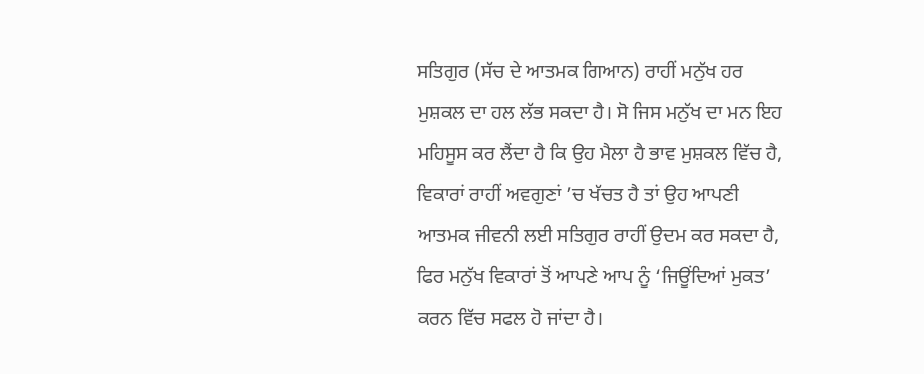ਸਤਿਗੁਰ (ਸੱਚ ਦੇ ਆਤਮਕ ਗਿਆਨ) ਰਾਹੀਂ ਮਨੁੱਖ ਹਰ ਮੁਸ਼ਕਲ ਦਾ ਹਲ ਲੱਭ ਸਕਦਾ ਹੈ। ਸੋ ਜਿਸ ਮਨੁੱਖ ਦਾ ਮਨ ਇਹ ਮਹਿਸੂਸ ਕਰ ਲੈਂਦਾ ਹੈ ਕਿ ਉਹ ਮੈਲਾ ਹੈ ਭਾਵ ਮੁਸ਼ਕਲ ਵਿੱਚ ਹੈ, ਵਿਕਾਰਾਂ ਰਾਹੀਂ ਅਵਗੁਣਾਂ ’ਚ ਖੱਚਤ ਹੈ ਤਾਂ ਉਹ ਆਪਣੀ ਆਤਮਕ ਜੀਵਨੀ ਲਈ ਸਤਿਗੁਰ ਰਾਹੀਂ ਉਦਮ ਕਰ ਸਕਦਾ ਹੈ, ਫਿਰ ਮਨੁੱਖ ਵਿਕਾਰਾਂ ਤੋਂ ਆਪਣੇ ਆਪ ਨੂੰ ‘ਜਿਊਂਦਿਆਂ ਮੁਕਤ’ ਕਰਨ ਵਿੱਚ ਸਫਲ ਹੋ ਜਾਂਦਾ ਹੈ।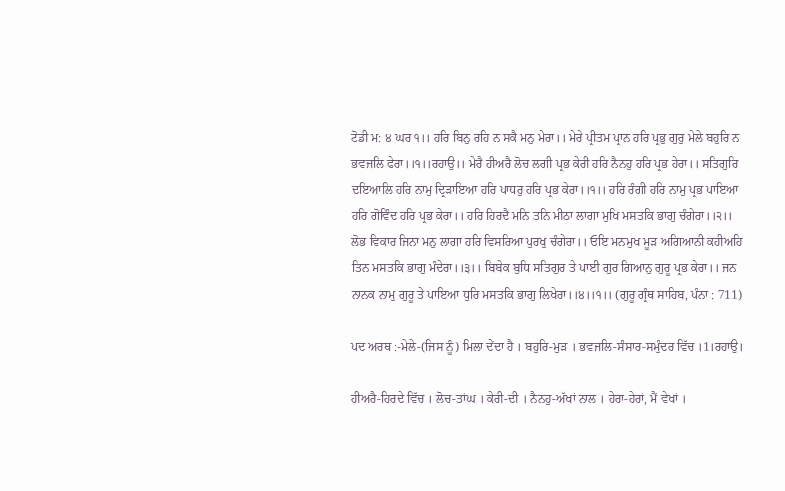ਟੋਡੀ ਮ: ੪ ਘਰ ੧।। ਹਰਿ ਬਿਨੁ ਰਹਿ ਨ ਸਕੈ ਮਨੁ ਮੇਰਾ।। ਮੇਰੇ ਪ੍ਰੀਤਮ ਪ੍ਰਾਨ ਹਰਿ ਪ੍ਰਭੁ ਗੁਰੁ ਮੇਲੇ ਬਹੁਰਿ ਨ ਭਵਜਲਿ ਫੇਰਾ।।੧।।ਰਹਾਉ।। ਮੇਰੈ ਹੀਅਰੈ ਲੋਚ ਲਗੀ ਪ੍ਰਭ ਕੇਰੀ ਹਰਿ ਨੈਨਹੁ ਹਰਿ ਪ੍ਰਭ ਹੇਰਾ।। ਸਤਿਗੁਰਿ ਦਇਆਲਿ ਹਰਿ ਨਾਮੁ ਦ੍ਰਿੜਾਇਆ ਹਰਿ ਪਾਧਰੁ ਹਰਿ ਪ੍ਰਭ ਕੇਰਾ।।੧।। ਹਰਿ ਰੰਗੀ ਹਰਿ ਨਾਮੁ ਪ੍ਰਭ ਪਾਇਆ ਹਰਿ ਗੋਵਿੰਦ ਹਰਿ ਪ੍ਰਭ ਕੇਰਾ।। ਹਰਿ ਹਿਰਦੈ ਮਨਿ ਤਨਿ ਮੀਠਾ ਲਾਗਾ ਮੁਖਿ ਮਸਤਕਿ ਭਾਗੁ ਚੰਗੇਰਾ।।੨।। ਲੋਭ ਵਿਕਾਰ ਜਿਨਾ ਮਨੁ ਲਾਗਾ ਹਰਿ ਵਿਸਰਿਆ ਪੁਰਖੁ ਚੰਗੇਰਾ।। ਓਇ ਮਨਮੁਖ ਮੂੜ ਅਗਿਆਨੀ ਕਹੀਅਹਿ ਤਿਨ ਮਸਤਕਿ ਭਾਗੁ ਮੰਦੇਰਾ।।੩।। ਬਿਬੇਕ ਬੁਧਿ ਸਤਿਗੁਰ ਤੇ ਪਾਈ ਗੁਰ ਗਿਆਨੁ ਗੁਰੂ ਪ੍ਰਭ ਕੇਰਾ।। ਜਨ ਨਾਨਕ ਨਾਮੁ ਗੁਰੂ ਤੇ ਪਾਇਆ ਧੁਰਿ ਮਸਤਕਿ ਭਾਗੁ ਲਿਖੇਰਾ।।੪।।੧।। (ਗੁਰੂ ਗ੍ਰੰਥ ਸਾਹਿਬ, ਪੰਨਾ : 711)

ਪਦ ਅਰਥ :-ਮੇਲੇ-(ਜਿਸ ਨੂੰ) ਮਿਲਾ ਦੇਂਦਾ ਹੈ । ਬਹੁਰਿ-ਮੁੜ । ਭਵਜਲਿ-ਸੰਸਾਰ-ਸਮੁੰਦਰ ਵਿੱਚ ।1।ਰਹਾਉ।

ਹੀਅਰੈ-ਹਿਰਦੇ ਵਿੱਚ । ਲੋਚ-ਤਾਂਘ । ਕੇਰੀ-ਦੀ । ਨੈਨਹੁ-ਅੱਖਾਂ ਨਾਲ । ਹੇਰਾ-ਹੇਰਾਂ, ਮੈਂ ਵੇਖਾਂ ।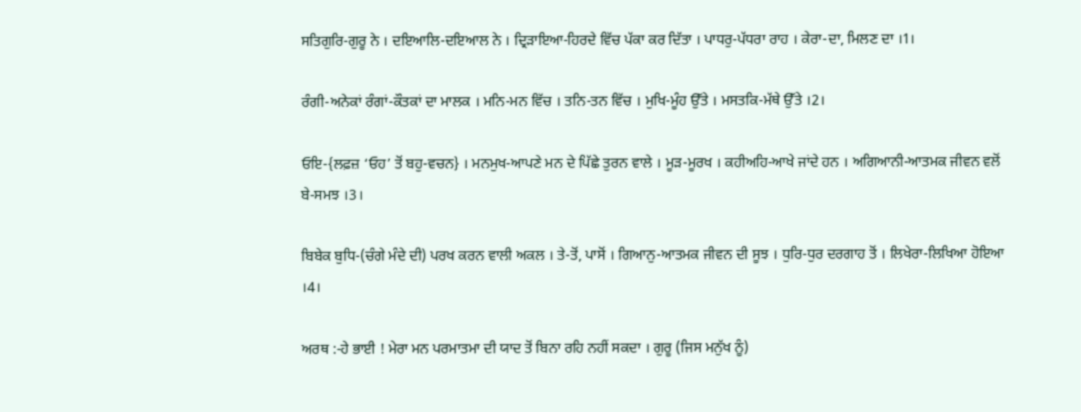ਸਤਿਗੁਰਿ-ਗੁਰੂ ਨੇ । ਦਇਆਲਿ-ਦਇਆਲ ਨੇ । ਦ੍ਰਿੜਾਇਆ-ਹਿਰਦੇ ਵਿੱਚ ਪੱਕਾ ਕਰ ਦਿੱਤਾ । ਪਾਧਰੁ-ਪੱਧਰਾ ਰਾਹ । ਕੇਰਾ-ਦਾ, ਮਿਲਣ ਦਾ ।1।

ਰੰਗੀ-ਅਨੇਕਾਂ ਰੰਗਾਂ-ਕੌਤਕਾਂ ਦਾ ਮਾਲਕ । ਮਨਿ-ਮਨ ਵਿੱਚ । ਤਨਿ-ਤਨ ਵਿੱਚ । ਮੁਖਿ-ਮੂੰਹ ਉੱਤੇ । ਮਸਤਕਿ-ਮੱਥੇ ਉੱਤੇ ।2।

ਓਇ-{ਲਫ਼ਜ਼ ‘ਓਹ’ ਤੋਂ ਬਹੁ-ਵਚਨ} । ਮਨਮੁਖ-ਆਪਣੇ ਮਨ ਦੇ ਪਿੱਛੇ ਤੁਰਨ ਵਾਲੇ । ਮੂੜ-ਮੂਰਖ । ਕਹੀਅਹਿ-ਆਖੇ ਜਾਂਦੇ ਹਨ । ਅਗਿਆਨੀ-ਆਤਮਕ ਜੀਵਨ ਵਲੋਂ ਬੇ-ਸਮਝ ।3।

ਬਿਬੇਕ ਬੁਧਿ-(ਚੰਗੇ ਮੰਦੇ ਦੀ) ਪਰਖ ਕਰਨ ਵਾਲੀ ਅਕਲ । ਤੇ-ਤੋਂ, ਪਾਸੋਂ । ਗਿਆਨੁ-ਆਤਮਕ ਜੀਵਨ ਦੀ ਸੂਝ । ਧੁਰਿ-ਧੁਰ ਦਰਗਾਹ ਤੋਂ । ਲਿਖੇਰਾ-ਲਿਖਿਆ ਹੋਇਆ ।4।

ਅਰਥ :-ਹੇ ਭਾਈ ! ਮੇਰਾ ਮਨ ਪਰਮਾਤਮਾ ਦੀ ਯਾਦ ਤੋਂ ਬਿਨਾ ਰਹਿ ਨਹੀਂ ਸਕਦਾ । ਗੁਰੂ (ਜਿਸ ਮਨੁੱਖ ਨੂੰ)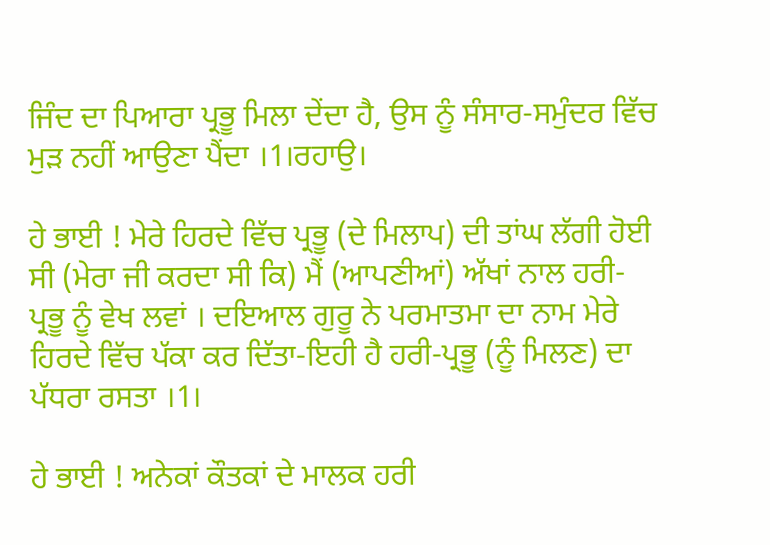ਜਿੰਦ ਦਾ ਪਿਆਰਾ ਪ੍ਰਭੂ ਮਿਲਾ ਦੇਂਦਾ ਹੈ, ਉਸ ਨੂੰ ਸੰਸਾਰ-ਸਮੁੰਦਰ ਵਿੱਚ ਮੁੜ ਨਹੀਂ ਆਉਣਾ ਪੈਂਦਾ ।1।ਰਹਾਉ।

ਹੇ ਭਾਈ ! ਮੇਰੇ ਹਿਰਦੇ ਵਿੱਚ ਪ੍ਰਭੂ (ਦੇ ਮਿਲਾਪ) ਦੀ ਤਾਂਘ ਲੱਗੀ ਹੋਈ ਸੀ (ਮੇਰਾ ਜੀ ਕਰਦਾ ਸੀ ਕਿ) ਮੈਂ (ਆਪਣੀਆਂ) ਅੱਖਾਂ ਨਾਲ ਹਰੀ-ਪ੍ਰਭੂ ਨੂੰ ਵੇਖ ਲਵਾਂ । ਦਇਆਲ ਗੁਰੂ ਨੇ ਪਰਮਾਤਮਾ ਦਾ ਨਾਮ ਮੇਰੇ ਹਿਰਦੇ ਵਿੱਚ ਪੱਕਾ ਕਰ ਦਿੱਤਾ-ਇਹੀ ਹੈ ਹਰੀ-ਪ੍ਰਭੂ (ਨੂੰ ਮਿਲਣ) ਦਾ ਪੱਧਰਾ ਰਸਤਾ ।1।

ਹੇ ਭਾਈ ! ਅਨੇਕਾਂ ਕੌਤਕਾਂ ਦੇ ਮਾਲਕ ਹਰੀ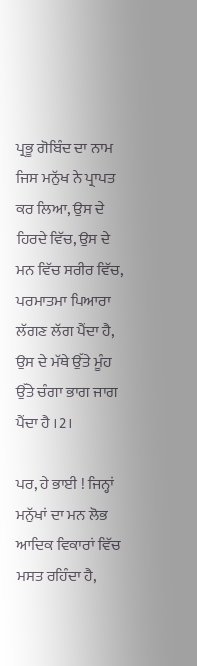ਪ੍ਰਭੂ ਗੋਬਿੰਦ ਦਾ ਨਾਮ ਜਿਸ ਮਨੁੱਖ ਨੇ ਪ੍ਰਾਪਤ ਕਰ ਲਿਆ, ਉਸ ਦੇ ਹਿਰਦੇ ਵਿੱਚ, ਉਸ ਦੇ ਮਨ ਵਿੱਚ ਸਰੀਰ ਵਿੱਚ, ਪਰਮਾਤਮਾ ਪਿਆਰਾ ਲੱਗਣ ਲੱਗ ਪੈਂਦਾ ਹੈ, ਉਸ ਦੇ ਮੱਥੇ ਉੱਤੇ ਮੂੰਹ ਉੱਤੇ ਚੰਗਾ ਭਾਗ ਜਾਗ ਪੈਂਦਾ ਹੈ ।2।

ਪਰ, ਹੇ ਭਾਈ ! ਜਿਨ੍ਹਾਂ ਮਨੁੱਖਾਂ ਦਾ ਮਨ ਲੋਭ ਆਦਿਕ ਵਿਕਾਰਾਂ ਵਿੱਚ ਮਸਤ ਰਹਿੰਦਾ ਹੈ,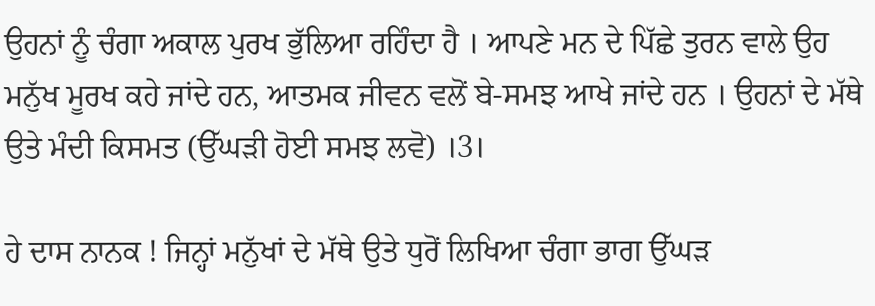ਉਹਨਾਂ ਨੂੰ ਚੰਗਾ ਅਕਾਲ ਪੁਰਖ ਭੁੱਲਿਆ ਰਹਿੰਦਾ ਹੈ । ਆਪਣੇ ਮਨ ਦੇ ਪਿੱਛੇ ਤੁਰਨ ਵਾਲੇ ਉਹ ਮਨੁੱਖ ਮੂਰਖ ਕਹੇ ਜਾਂਦੇ ਹਨ, ਆਤਮਕ ਜੀਵਨ ਵਲੋਂ ਬੇ-ਸਮਝ ਆਖੇ ਜਾਂਦੇ ਹਨ । ਉਹਨਾਂ ਦੇ ਮੱਥੇ ਉਤੇ ਮੰਦੀ ਕਿਸਮਤ (ਉੱਘੜੀ ਹੋਈ ਸਮਝ ਲਵੋ) ।3।

ਹੇ ਦਾਸ ਨਾਨਕ ! ਜਿਨ੍ਹਾਂ ਮਨੁੱਖਾਂ ਦੇ ਮੱਥੇ ਉਤੇ ਧੁਰੋਂ ਲਿਖਿਆ ਚੰਗਾ ਭਾਗ ਉੱਘੜ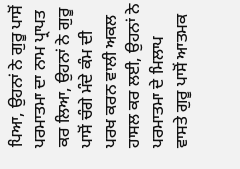ਪਿਆ, ਉਹਨਾਂ ਨੇ ਗੁਰੂ ਪਾਸੋਂ ਪਰਮਾਤਮਾ ਦਾ ਨਾਮ ਪ੍ਰਾਪਤ ਕਰ ਲਿਆ, ਉਹਨਾਂ ਨੇ ਗੁਰੂ ਪਾਸੋਂ ਚੰਗੇ ਮੰਦੇ ਕੰਮ ਦੀ ਪਰਖ ਕਰਨ ਵਾਲੀ ਅਕਲ ਹਾਸਲ ਕਰ ਲਈ, ਉਹਨਾਂ ਨੇ ਪਰਮਾਤਮਾ ਦੇ ਮਿਲਾਪ ਵਾਸਤੇ ਗੁਰੂ ਪਾਸੋਂ ਆਤਮਕ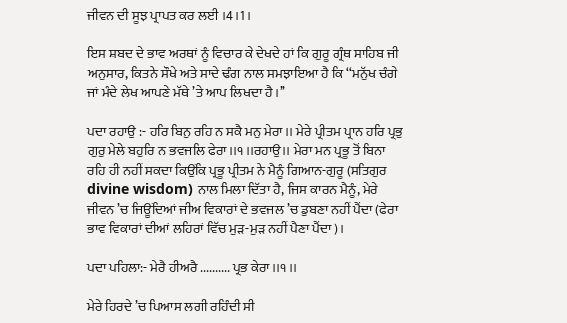ਜੀਵਨ ਦੀ ਸੂਝ ਪ੍ਰਾਪਤ ਕਰ ਲਈ ।4।1।

ਇਸ ਸ਼ਬਦ ਦੇ ਭਾਵ ਅਰਥਾਂ ਨੂੰ ਵਿਚਾਰ ਕੇ ਦੇਖਦੇ ਹਾਂ ਕਿ ਗੁਰੂ ਗ੍ਰੰਥ ਸਾਹਿਬ ਜੀ ਅਨੁਸਾਰ, ਕਿਤਨੇ ਸੌਖੇ ਅਤੇ ਸਾਦੇ ਢੰਗ ਨਾਲ ਸਮਝਾਇਆ ਹੈ ਕਿ ‘‘ਮਨੁੱਖ ਚੰਗੇ ਜਾਂ ਮੰਦੇ ਲੇਖ ਆਪਣੇ ਮੱਥੇ ’ਤੇ ਆਪ ਲਿਖਦਾ ਹੈ।’’

ਪਦਾ ਰਹਾਉ :- ਹਰਿ ਬਿਨੁ ਰਹਿ ਨ ਸਕੈ ਮਨੁ ਮੇਰਾ।। ਮੇਰੇ ਪ੍ਰੀਤਮ ਪ੍ਰਾਨ ਹਰਿ ਪ੍ਰਭੁ ਗੁਰੁ ਮੇਲੇ ਬਹੁਰਿ ਨ ਭਵਜਲਿ ਫੇਰਾ।।੧।।ਰਹਾਉ।। ਮੇਰਾ ਮਨ ਪ੍ਰਭੂ ਤੋਂ ਬਿਨਾ ਰਹਿ ਹੀ ਨਹੀਂ ਸਕਦਾ ਕਿਉਂਕਿ ਪ੍ਰਭੂ ਪ੍ਰੀਤਮ ਨੇ ਮੈਨੂੰ ਗਿਆਨ-ਗੁਰੂ (ਸਤਿਗੁਰ divine wisdom) ਨਾਲ ਮਿਲਾ ਦਿੱਤਾ ਹੈ, ਜਿਸ ਕਾਰਨ ਮੈਨੂੰ, ਮੇਰੇ ਜੀਵਨ ’ਚ ਜਿਊਂਦਿਆਂ ਜੀਅ ਵਿਕਾਰਾਂ ਦੇ ਭਵਜਲ ’ਚ ਡੁਬਣਾ ਨਹੀਂ ਪੈਂਦਾ (ਫੇਰਾ ਭਾਵ ਵਿਕਾਰਾਂ ਦੀਆਂ ਲਹਿਰਾਂ ਵਿੱਚ ਮੁੜ-ਮੁੜ ਨਹੀਂ ਪੈਣਾ ਪੈਂਦਾ)।

ਪਦਾ ਪਹਿਲਾ:- ਮੇਰੈ ਹੀਅਰੈ .......... ਪ੍ਰਭ ਕੇਰਾ।।੧।।

ਮੇਰੇ ਹਿਰਦੇ ’ਚ ਪਿਆਸ ਲਗੀ ਰਹਿੰਦੀ ਸੀ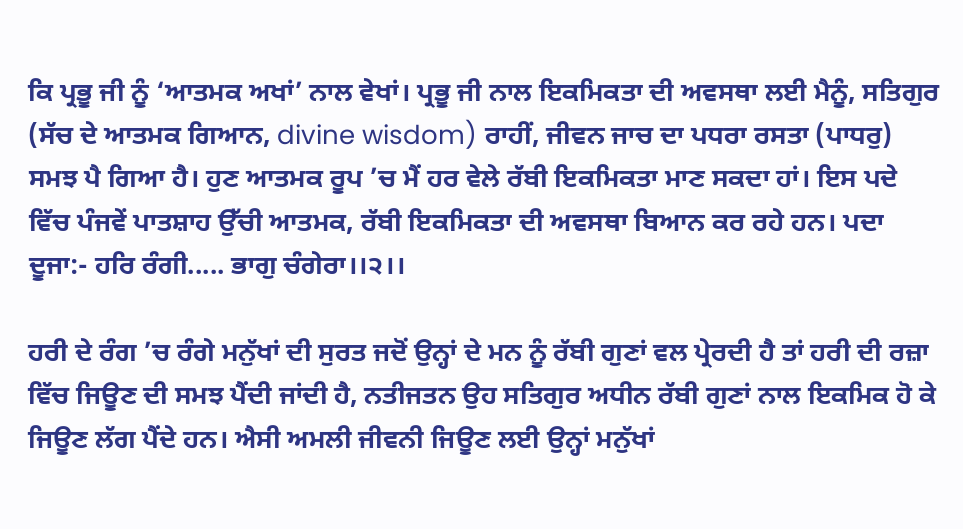ਕਿ ਪ੍ਰਭੂ ਜੀ ਨੂੰ ‘ਆਤਮਕ ਅਖਾਂ’ ਨਾਲ ਵੇਖਾਂ। ਪ੍ਰਭੂ ਜੀ ਨਾਲ ਇਕਮਿਕਤਾ ਦੀ ਅਵਸਥਾ ਲਈ ਮੈਨੂੰ, ਸਤਿਗੁਰ (ਸੱਚ ਦੇ ਆਤਮਕ ਗਿਆਨ, divine wisdom) ਰਾਹੀਂ, ਜੀਵਨ ਜਾਚ ਦਾ ਪਧਰਾ ਰਸਤਾ (ਪਾਧਰੁ) ਸਮਝ ਪੈ ਗਿਆ ਹੈ। ਹੁਣ ਆਤਮਕ ਰੂਪ ’ਚ ਮੈਂ ਹਰ ਵੇਲੇ ਰੱਬੀ ਇਕਮਿਕਤਾ ਮਾਣ ਸਕਦਾ ਹਾਂ। ਇਸ ਪਦੇ ਵਿੱਚ ਪੰਜਵੇਂ ਪਾਤਸ਼ਾਹ ਉੱਚੀ ਆਤਮਕ, ਰੱਬੀ ਇਕਮਿਕਤਾ ਦੀ ਅਵਸਥਾ ਬਿਆਨ ਕਰ ਰਹੇ ਹਨ। ਪਦਾ ਦੂਜਾ:- ਹਰਿ ਰੰਗੀ..... ਭਾਗੁ ਚੰਗੇਰਾ।।੨।।

ਹਰੀ ਦੇ ਰੰਗ ’ਚ ਰੰਗੇ ਮਨੁੱਖਾਂ ਦੀ ਸੁਰਤ ਜਦੋਂ ਉਨ੍ਹਾਂ ਦੇ ਮਨ ਨੂੰ ਰੱਬੀ ਗੁਣਾਂ ਵਲ ਪ੍ਰੇਰਦੀ ਹੈ ਤਾਂ ਹਰੀ ਦੀ ਰਜ਼ਾ ਵਿੱਚ ਜਿਊਣ ਦੀ ਸਮਝ ਪੈਂਦੀ ਜਾਂਦੀ ਹੈ, ਨਤੀਜਤਨ ਉਹ ਸਤਿਗੁਰ ਅਧੀਨ ਰੱਬੀ ਗੁਣਾਂ ਨਾਲ ਇਕਮਿਕ ਹੋ ਕੇ ਜਿਊਣ ਲੱਗ ਪੈਂਦੇ ਹਨ। ਐਸੀ ਅਮਲੀ ਜੀਵਨੀ ਜਿਊਣ ਲਈ ਉਨ੍ਹਾਂ ਮਨੁੱਖਾਂ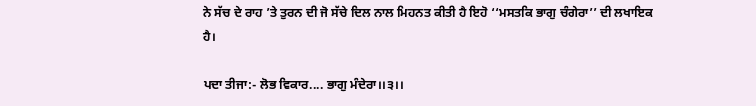ਨੇ ਸੱਚ ਦੇ ਰਾਹ ’ਤੇ ਤੁਰਨ ਦੀ ਜੋ ਸੱਚੇ ਦਿਲ ਨਾਲ ਮਿਹਨਤ ਕੀਤੀ ਹੈ ਇਹੋ ‘‘ਮਸਤਕਿ ਭਾਗੁ ਚੰਗੇਰਾ’’ ਦੀ ਲਖਾਇਕ ਹੈ।

ਪਦਾ ਤੀਜਾ:- ਲੋਭ ਵਿਕਾਰ.... ਭਾਗੁ ਮੰਦੇਰਾ।।੩।।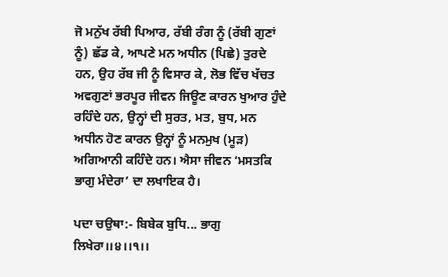ਜੋ ਮਨੁੱਖ ਰੱਬੀ ਪਿਆਰ, ਰੱਬੀ ਰੰਗ ਨੂੰ (ਰੱਬੀ ਗੁਣਾਂ ਨੂੰ) ਛੱਡ ਕੇ, ਆਪਣੇ ਮਨ ਅਧੀਨ (ਪਿਛੇ) ਤੁਰਦੇ ਹਨ, ਉਹ ਰੱਬ ਜੀ ਨੂੰ ਵਿਸਾਰ ਕੇ, ਲੋਭ ਵਿੱਚ ਖੱਚਤ ਅਵਗੁਣਾਂ ਭਰਪੂਰ ਜੀਵਨ ਜਿਊਣ ਕਾਰਨ ਖੁਆਰ ਹੁੰਦੇ ਰਹਿੰਦੇ ਹਨ, ਉਨ੍ਹਾਂ ਦੀ ਸੁਰਤ, ਮਤ, ਬੁਧ, ਮਨ ਅਧੀਨ ਹੋਣ ਕਾਰਨ ਉਨ੍ਹਾਂ ਨੂੰ ਮਨਮੁਖ (ਮੂੜ) ਅਗਿਆਨੀ ਕਹਿੰਦੇ ਹਨ। ਐਸਾ ਜੀਵਨ ‘ਮਸਤਕਿ ਭਾਗੁ ਮੰਦੇਰਾ’ ਦਾ ਲਖਾਇਕ ਹੈ।

ਪਦਾ ਚਉਥਾ:- ਬਿਬੇਕ ਬੁਧਿ... ਭਾਗੁ ਲਿਖੇਰਾ।।੪।।੧।।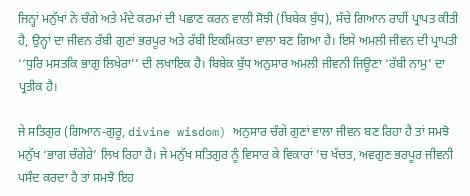ਜਿਨ੍ਹਾਂ ਮਨੁੱਖਾਂ ਨੇ ਚੰਗੇ ਅਤੇ ਮੰਦੇ ਕਰਮਾਂ ਦੀ ਪਛਾਣ ਕਰਨ ਵਾਲੀ ਸੋਝੀ (ਬਿਬੇਕ ਬੁੱਧ), ਸੱਚੇ ਗਿਆਨ ਰਾਹੀਂ ਪ੍ਰਾਪਤ ਕੀਤੀ ਹੈ, ਉਨ੍ਹਾਂ ਦਾ ਜੀਵਨ ਰੱਬੀ ਗੁਣਾਂ ਭਰਪੂਰ ਅਤੇ ਰੱਬੀ ਇਕਮਿਕਤਾ ਵਾਲਾ ਬਣ ਗਿਆ ਹੈ। ਇਸੇ ਅਮਲੀ ਜੀਵਨ ਦੀ ਪ੍ਰਾਪਤੀ ‘‘ਧੁਰਿ ਮਸਤਕਿ ਭਾਗੁ ਲਿਖੇਰਾ’’ ਦੀ ਲਖਾਇਕ ਹੈ। ਬਿਬੇਕ ਬੁੱਧ ਅਨੁਸਾਰ ਅਮਲੀ ਜੀਵਨੀ ਜਿਊਣਾ ‘ਰੱਬੀ ਨਾਮੁ’ ਦਾ ਪ੍ਰਤੀਕ ਹੈ।

ਜੇ ਸਤਿਗੁਰ (ਗਿਆਨ-ਗੁਰੂ, divine wisdom) ਅਨੁਸਾਰ ਚੰਗੇ ਗੁਣਾਂ ਵਾਲਾ ਜੀਵਨ ਬਣ ਰਿਹਾ ਹੈ ਤਾਂ ਸਮਝੋ ਮਨੁੱਖ ‘ਭਾਗ ਚੰਗੇਰੇ’ ਲਿਖ ਰਿਹਾ ਹੈ। ਜੇ ਮਨੁੱਖ ਸਤਿਗੁਰ ਨੂੰ ਵਿਸਾਰ ਕੇ ਵਿਕਾਰਾਂ ’ਚ ਖੱਚਤ, ਅਵਗੁਣ ਭਰਪੂਰ ਜੀਵਨੀ ਪਸੰਦ ਕਰਦਾ ਹੈ ਤਾਂ ਸਮਝੋ ਇਹ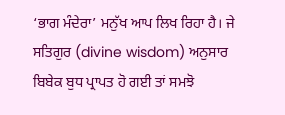‘ਭਾਗ ਮੰਦੇਰਾ’ ਮਨੁੱਖ ਆਪ ਲਿਖ ਰਿਹਾ ਹੈ। ਜੇ ਸਤਿਗੁਰ (divine wisdom) ਅਨੁਸਾਰ ਬਿਬੇਕ ਬੁਧ ਪ੍ਰਾਪਤ ਹੋ ਗਈ ਤਾਂ ਸਮਝੋ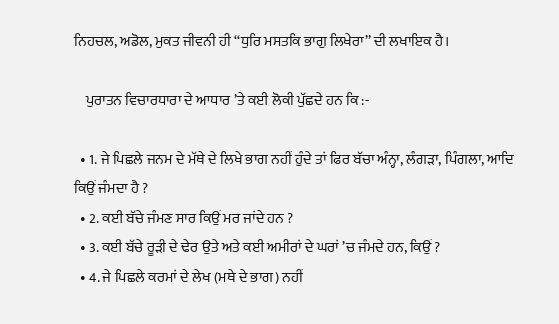ਨਿਹਚਲ, ਅਡੋਲ, ਮੁਕਤ ਜੀਵਨੀ ਹੀ ‘‘ਧੁਰਿ ਮਸਤਕਿ ਭਾਗੁ ਲਿਖੇਰਾ’’ ਦੀ ਲਖਾਇਕ ਹੈ।

    ਪੁਰਾਤਨ ਵਿਚਾਰਧਾਰਾ ਦੇ ਆਧਾਰ ’ਤੇ ਕਈ ਲੋਕੀ ਪੁੱਛਦੇ ਹਨ ਕਿ :-

  • 1. ਜੇ ਪਿਛਲੇ ਜਨਮ ਦੇ ਮੱਥੇ ਦੇ ਲਿਖੇ ਭਾਗ ਨਹੀਂ ਹੁੰਦੇ ਤਾਂ ਫਿਰ ਬੱਚਾ ਅੰਨ੍ਹਾ, ਲੰਗੜਾ, ਪਿੰਗਲਾ, ਆਦਿ ਕਿਉਂ ਜੰਮਦਾ ਹੈ ?
  • 2. ਕਈ ਬੱਚੇ ਜੰਮਣ ਸਾਰ ਕਿਉਂ ਮਰ ਜਾਂਦੇ ਹਨ ?
  • 3. ਕਈ ਬੱਚੇ ਰੂੜੀ ਦੇ ਢੇਰ ਉਤੇ ਅਤੇ ਕਈ ਅਮੀਰਾਂ ਦੇ ਘਰਾਂ ’ਚ ਜੰਮਦੇ ਹਨ, ਕਿਉਂ ?
  • 4. ਜੇ ਪਿਛਲੇ ਕਰਮਾਂ ਦੇ ਲੇਖ (ਮਥੇ ਦੇ ਭਾਗ) ਨਹੀਂ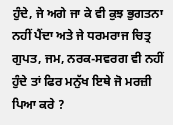ਹੁੰਦੇ, ਜੇ ਅਗੇ ਜਾ ਕੇ ਵੀ ਕੁਝ ਭੁਗਤਨਾ ਨਹੀਂ ਪੈਂਦਾ ਅਤੇ ਜੇ ਧਰਮਰਾਜ ਚਿਤ੍ਰ ਗੁਪਤ, ਜਮ, ਨਰਕ-ਸਵਰਗ ਵੀ ਨਹੀਂ ਹੁੰਦੇ ਤਾਂ ਫਿਰ ਮਨੁੱਖ ਇਥੇ ਜੋ ਮਰਜ਼ੀ ਪਿਆ ਕਰੇ ?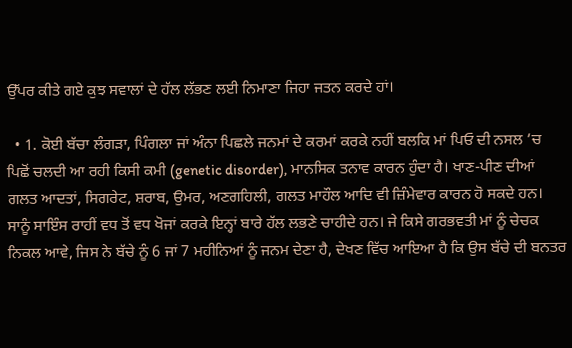ਉੱਪਰ ਕੀਤੇ ਗਏ ਕੁਝ ਸਵਾਲਾਂ ਦੇ ਹੱਲ ਲੱਭਣ ਲਈ ਨਿਮਾਣਾ ਜਿਹਾ ਜਤਨ ਕਰਦੇ ਹਾਂ।

  • 1. ਕੋਈ ਬੱਚਾ ਲੰਗੜਾ, ਪਿੰਗਲਾ ਜਾਂ ਅੰਨਾ ਪਿਛਲੇ ਜਨਮਾਂ ਦੇ ਕਰਮਾਂ ਕਰਕੇ ਨਹੀਂ ਬਲਕਿ ਮਾਂ ਪਿਓ ਦੀ ਨਸਲ ’ਚ ਪਿਛੋਂ ਚਲਦੀ ਆ ਰਹੀ ਕਿਸੀ ਕਮੀ (genetic disorder), ਮਾਨਸਿਕ ਤਨਾਵ ਕਾਰਨ ਹੁੰਦਾ ਹੈ। ਖਾਣ-ਪੀਣ ਦੀਆਂ ਗਲਤ ਆਦਤਾਂ, ਸਿਗਰੇਟ, ਸ਼ਰਾਬ, ਉਮਰ, ਅਣਗਹਿਲੀ, ਗਲਤ ਮਾਹੌਲ ਆਦਿ ਵੀ ਜ਼ਿੰਮੇਵਾਰ ਕਾਰਨ ਹੋ ਸਕਦੇ ਹਨ। ਸਾਨੂੰ ਸਾਇੰਸ ਰਾਹੀਂ ਵਧ ਤੋਂ ਵਧ ਖੋਜਾਂ ਕਰਕੇ ਇਨ੍ਹਾਂ ਬਾਰੇ ਹੱਲ ਲਭਣੇ ਚਾਹੀਦੇ ਹਨ। ਜੇ ਕਿਸੇ ਗਰਭਵਤੀ ਮਾਂ ਨੂੰ ਚੇਚਕ ਨਿਕਲ ਆਵੇ, ਜਿਸ ਨੇ ਬੱਚੇ ਨੂੰ 6 ਜਾਂ 7 ਮਹੀਨਿਆਂ ਨੂੰ ਜਨਮ ਦੇਣਾ ਹੈ, ਦੇਖਣ ਵਿੱਚ ਆਇਆ ਹੈ ਕਿ ਉਸ ਬੱਚੇ ਦੀ ਬਨਤਰ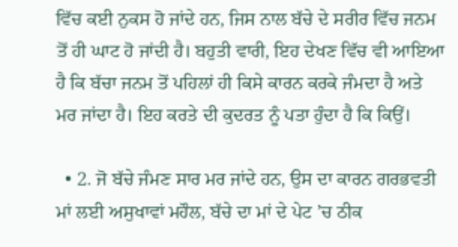ਵਿੱਚ ਕਈ ਨੁਕਸ ਹੋ ਜਾਂਦੇ ਹਨ, ਜਿਸ ਨਾਲ ਬੱਚੇ ਦੇ ਸਰੀਰ ਵਿੱਚ ਜਨਮ ਤੋਂ ਹੀ ਘਾਟ ਹੋ ਜਾਂਦੀ ਹੈ। ਬਹੁਤੀ ਵਾਰੀ, ਇਹ ਦੇਖਣ ਵਿੱਚ ਵੀ ਆਇਆ ਹੈ ਕਿ ਬੱਚਾ ਜਨਮ ਤੋਂ ਪਹਿਲਾਂ ਹੀ ਕਿਸੇ ਕਾਰਨ ਕਰਕੇ ਜੰਮਦਾ ਹੈ ਅਤੇ ਮਰ ਜਾਂਦਾ ਹੈ। ਇਹ ਕਰਤੇ ਦੀ ਕੁਦਰਤ ਨੂੰ ਪਤਾ ਹੁੰਦਾ ਹੈ ਕਿ ਕਿਉਂ।

  • 2. ਜੋ ਬੱਚੇ ਜੰਮਣ ਸਾਰ ਮਰ ਜਾਂਦੇ ਹਨ, ਉਸ ਦਾ ਕਾਰਨ ਗਰਭਵਤੀ ਮਾਂ ਲਈ ਅਸੁਖਾਵਾਂ ਮਹੌਲ, ਬੱਚੇ ਦਾ ਮਾਂ ਦੇ ਪੇਟ ’ਚ ਠੀਕ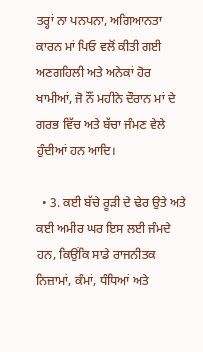ਤਰ੍ਹਾਂ ਨਾ ਪਨਪਨਾ, ਅਗਿਆਨਤਾ ਕਾਰਨ ਮਾਂ ਪਿਓ ਵਲੋਂ ਕੀਤੀ ਗਈ ਅਣਗਹਿਲੀ ਅਤੇ ਅਨੇਕਾਂ ਹੋਰ ਖਾਮੀਆਂ, ਜੋ ਨੌਂ ਮਹੀਨੇ ਦੌਰਾਨ ਮਾਂ ਦੇ ਗਰਭ ਵਿੱਚ ਅਤੇ ਬੱਚਾ ਜੰਮਣ ਵੇਲੇ ਹੁੰਦੀਆਂ ਹਨ ਆਦਿ।

  • 3. ਕਈ ਬੱਚੇ ਰੂੜੀ ਦੇ ਢੇਰ ਉਤੇ ਅਤੇ ਕਈ ਅਮੀਰ ਘਰ ਇਸ ਲਈ ਜੰਮਦੇ ਹਨ, ਕਿਉਂਕਿ ਸਾਡੇ ਰਾਜਨੀਤਕ ਨਿਜ਼ਾਮਾਂ, ਕੰਮਾਂ, ਧੰਧਿਆਂ ਅਤੇ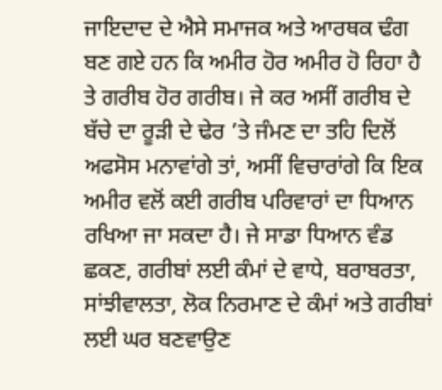ਜਾਇਦਾਦ ਦੇ ਐਸੇ ਸਮਾਜਕ ਅਤੇ ਆਰਥਕ ਢੰਗ ਬਣ ਗਏ ਹਨ ਕਿ ਅਮੀਰ ਹੋਰ ਅਮੀਰ ਹੋ ਰਿਹਾ ਹੈ ਤੇ ਗਰੀਬ ਹੋਰ ਗਰੀਬ। ਜੇ ਕਰ ਅਸੀਂ ਗਰੀਬ ਦੇ ਬੱਚੇ ਦਾ ਰੂੜੀ ਦੇ ਢੇਰ ’ਤੇ ਜੰਮਣ ਦਾ ਤਹਿ ਦਿਲੋਂ ਅਫਸੋਸ ਮਨਾਵਾਂਗੇ ਤਾਂ, ਅਸੀਂ ਵਿਚਾਰਾਂਗੇ ਕਿ ਇਕ ਅਮੀਰ ਵਲੋਂ ਕਈ ਗਰੀਬ ਪਰਿਵਾਰਾਂ ਦਾ ਧਿਆਨ ਰਖਿਆ ਜਾ ਸਕਦਾ ਹੈ। ਜੇ ਸਾਡਾ ਧਿਆਨ ਵੰਡ ਛਕਣ, ਗਰੀਬਾਂ ਲਈ ਕੰਮਾਂ ਦੇ ਵਾਧੇ, ਬਰਾਬਰਤਾ, ਸਾਂਝੀਵਾਲਤਾ, ਲੋਕ ਨਿਰਮਾਣ ਦੇ ਕੰਮਾਂ ਅਤੇ ਗਰੀਬਾਂ ਲਈ ਘਰ ਬਣਵਾਉਣ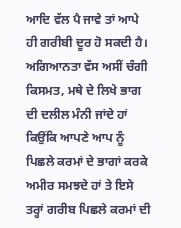ਆਦਿ ਵੱਲ ਪੈ ਜਾਵੇ ਤਾਂ ਆਪੇ ਹੀ ਗਰੀਬੀ ਦੂਰ ਹੋ ਸਕਦੀ ਹੈ। ਅਗਿਆਨਤਾ ਵੱਸ ਅਸੀਂ ਚੰਗੀ ਕਿਸਮਤ, ਮਥੇ ਦੇ ਲਿਖੇ ਭਾਗ ਦੀ ਦਲੀਲ ਮੰਨੀ ਜਾਂਦੇ ਹਾਂ ਕਿਉਂਕਿ ਆਪਣੇ ਆਪ ਨੂੰ ਪਿਛਲੇ ਕਰਮਾਂ ਦੇ ਭਾਗਾਂ ਕਰਕੇ ਅਮੀਰ ਸਮਝਦੇ ਹਾਂ ਤੇ ਇਸੇ ਤਰ੍ਹਾਂ ਗਰੀਬ ਪਿਛਲੇ ਕਰਮਾਂ ਦੀ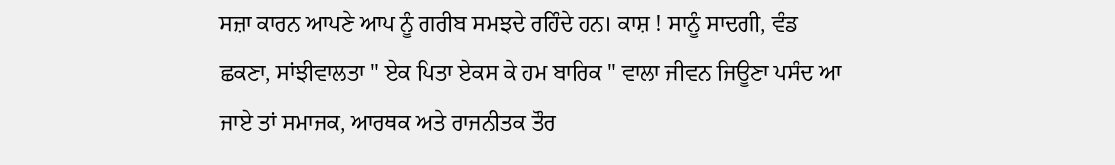ਸਜ਼ਾ ਕਾਰਨ ਆਪਣੇ ਆਪ ਨੂੰ ਗਰੀਬ ਸਮਝਦੇ ਰਹਿੰਦੇ ਹਨ। ਕਾਸ਼ ! ਸਾਨੂੰ ਸਾਦਗੀ, ਵੰਡ ਛਕਣਾ, ਸਾਂਝੀਵਾਲਤਾ " ਏਕ ਪਿਤਾ ਏਕਸ ਕੇ ਹਮ ਬਾਰਿਕ " ਵਾਲਾ ਜੀਵਨ ਜਿਊਣਾ ਪਸੰਦ ਆ ਜਾਏ ਤਾਂ ਸਮਾਜਕ, ਆਰਥਕ ਅਤੇ ਰਾਜਨੀਤਕ ਤੌਰ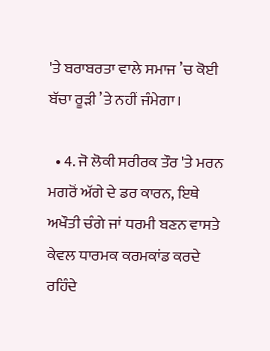'ਤੇ ਬਰਾਬਰਤਾ ਵਾਲੇ ਸਮਾਜ ’ਚ ਕੋਈ ਬੱਚਾ ਰੂੜੀ ’ਤੇ ਨਹੀਂ ਜੰਮੇਗਾ।

  • 4. ਜੋ ਲੋਕੀ ਸਰੀਰਕ ਤੌਰ 'ਤੇ ਮਰਨ ਮਗਰੋਂ ਅੱਗੇ ਦੇ ਡਰ ਕਾਰਨ, ਇਥੇ ਅਖੌਤੀ ਚੰਗੇ ਜਾਂ ਧਰਮੀ ਬਣਨ ਵਾਸਤੇ ਕੇਵਲ ਧਾਰਮਕ ਕਰਮਕਾਂਡ ਕਰਦੇ ਰਹਿੰਦੇ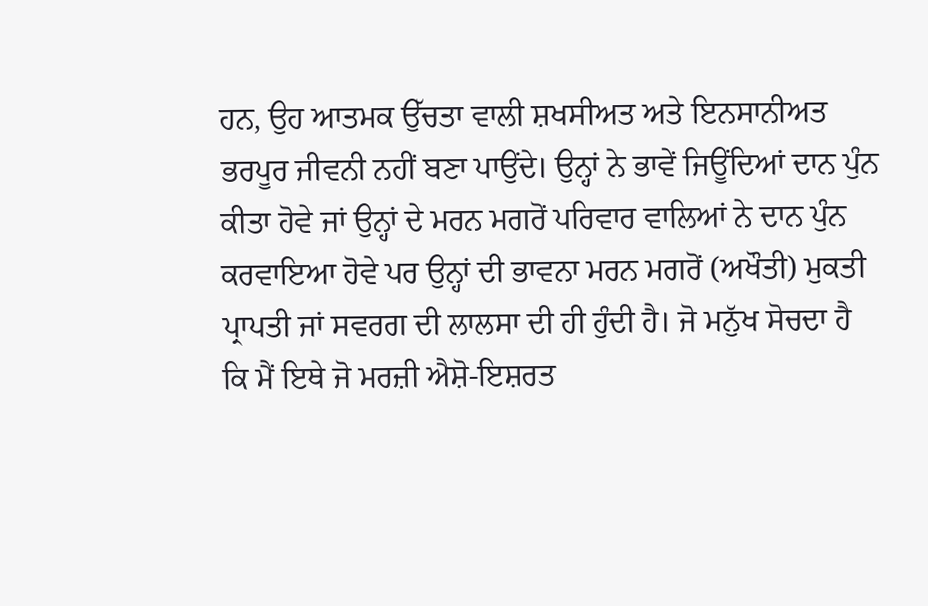ਹਨ, ਉਹ ਆਤਮਕ ਉੱਚਤਾ ਵਾਲੀ ਸ਼ਖਸੀਅਤ ਅਤੇ ਇਨਸਾਨੀਅਤ ਭਰਪੂਰ ਜੀਵਨੀ ਨਹੀਂ ਬਣਾ ਪਾਉਂਦੇ। ਉਨ੍ਹਾਂ ਨੇ ਭਾਵੇਂ ਜਿਊਂਦਿਆਂ ਦਾਨ ਪੁੰਨ ਕੀਤਾ ਹੋਵੇ ਜਾਂ ਉਨ੍ਹਾਂ ਦੇ ਮਰਨ ਮਗਰੋਂ ਪਰਿਵਾਰ ਵਾਲਿਆਂ ਨੇ ਦਾਨ ਪੁੰਨ ਕਰਵਾਇਆ ਹੋਵੇ ਪਰ ਉਨ੍ਹਾਂ ਦੀ ਭਾਵਨਾ ਮਰਨ ਮਗਰੋਂ (ਅਖੌਤੀ) ਮੁਕਤੀ ਪ੍ਰਾਪਤੀ ਜਾਂ ਸਵਰਗ ਦੀ ਲਾਲਸਾ ਦੀ ਹੀ ਹੁੰਦੀ ਹੈ। ਜੋ ਮਨੁੱਖ ਸੋਚਦਾ ਹੈ ਕਿ ਮੈਂ ਇਥੇ ਜੋ ਮਰਜ਼ੀ ਐਸ਼ੋ-ਇਸ਼ਰਤ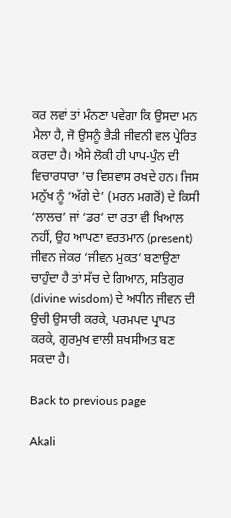ਕਰ ਲਵਾਂ ਤਾਂ ਮੰਨਣਾ ਪਵੇਗਾ ਕਿ ਉਸਦਾ ਮਨ ਮੈਲਾ ਹੈ, ਜੋ ਉਸਨੂੰ ਭੈੜੀ ਜੀਵਨੀ ਵਲ ਪ੍ਰੇਰਿਤ ਕਰਦਾ ਹੈ। ਐਸੇ ਲੋਕੀ ਹੀ ਪਾਪ-ਪੁੰਨ ਦੀ ਵਿਚਾਰਧਾਰਾ ’ਚ ਵਿਸ਼ਵਾਸ ਰਖਦੇ ਹਨ। ਜਿਸ ਮਨੁੱਖ ਨੂੰ ‘ਅੱਗੇ ਦੇ’ (ਮਰਨ ਮਗਰੋਂ) ਦੇ ਕਿਸੀ ‘ਲਾਲਚ’ ਜਾਂ ‘ਡਰ’ ਦਾ ਰਤਾ ਵੀ ਖਿਆਲ ਨਹੀਂ, ਉਹ ਆਪਣਾ ਵਰਤਮਾਨ (present) ਜੀਵਨ ਜੇਕਰ ‘ਜੀਵਨ ਮੁਕਤ’ ਬਣਾਉਣਾ ਚਾਹੁੰਦਾ ਹੈ ਤਾਂ ਸੱਚ ਦੇ ਗਿਆਨ, ਸਤਿਗੁਰ (divine wisdom) ਦੇ ਅਧੀਨ ਜੀਵਨ ਦੀ ਉਚੀ ਉਸਾਰੀ ਕਰਕੇ, ਪਰਮਪਦ ਪ੍ਰਾਪਤ ਕਰਕੇ, ਗੁਰਮੁਖ ਵਾਲੀ ਸ਼ਖਸੀਅਤ ਬਣ ਸਕਦਾ ਹੈ।

Back to previous page

Akali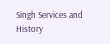Singh Services and History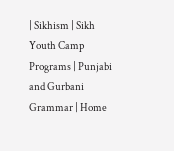| Sikhism | Sikh Youth Camp Programs | Punjabi and Gurbani Grammar | Home